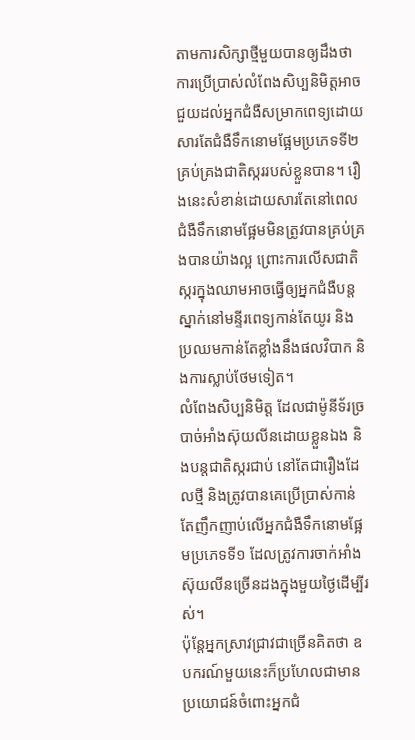តាមការសិក្សាថ្មីមួយបានឲ្យដឹងថា ការប្រើប្រាស់លំពែងសិប្បនិមិត្តអាចជួយដល់អ្នកជំងឺសម្រាកពេទ្យដោយសារតែជំងឺទឹកនោមផ្អែមប្រភេទទី២ គ្រប់គ្រងជាតិស្កររបស់ខ្លួនបាន។ រឿងនេះសំខាន់ដោយសារតែនៅពេលជំងឺទឹកនោមផ្អែមមិនត្រូវបានគ្រប់គ្រងបានយ៉ាងល្អ ព្រោះការលើសជាតិស្ករក្នុងឈាមអាចធ្វើឲ្យអ្នកជំងឺបន្តស្នាក់នៅមន្ទីរពេទ្យកាន់តែយូរ និងប្រឈមកាន់តែខ្លាំងនឹងផលវិបាក និងការស្លាប់ថែមទៀត។
លំពែងសិប្បនិមិត្ត ដែលជាម៉ូនីទ័រច្របាច់អាំងស៊ុយលីនដោយខ្លួនឯង និងបន្តជាតិស្ករជាប់ នៅតែជារឿងដែលថ្មី និងត្រូវបានគេប្រើប្រាស់កាន់តែញឹកញាប់លើអ្នកជំងឺទឹកនោមផ្អែមប្រភេទទី១ ដែលត្រូវការចាក់អាំងស៊ុយលីនច្រើនដងក្នុងមួយថ្ងៃដើម្បីរស់។
ប៉ុន្តែអ្នកស្រាវជ្រាវជាច្រើនគិតថា ឧបករណ៍មួយនេះក៏ប្រហែលជាមានប្រយោជន៍ចំពោះអ្នកជំ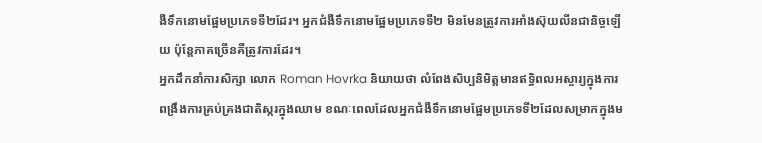ងឺទឹកនោមផ្អែមប្រភេទទី២ដែរ។ អ្នកជំងឺទឹកនោមផ្អែមប្រភេទទី២ មិនមែនត្រូវការអាំងស៊ុយលីនជានិច្ចឡើយ ប៉ុន្តែភាគច្រើនគឺត្រូវការដែរ។
អ្នកដឹកនាំការសិក្សា លោក Roman Hovrka និយាយថា លំពែងសិប្បនិមិត្តមានឥទ្ធិពលអស្ចារ្យក្នុងការពង្រឹងការគ្រប់គ្រងជាតិស្ករក្នុងឈាម ខណៈពេលដែលអ្នកជំងឺទឹកនោមផ្អែមប្រភេទទី២ដែលសម្រាកក្នុងម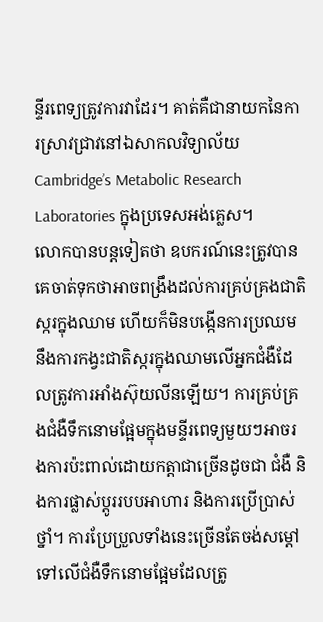ន្ទីរពេទ្យត្រូវការវាដែរ។ គាត់គឺជានាយកនៃការស្រាវជ្រាវនៅឯសាកលវិទ្យាល័យ Cambridge’s Metabolic Research Laboratories ក្នុងប្រទេសអង់គ្លេស។
លោកបានបន្តទៀតថា ឧបករណ៍នេះត្រូវបានគេចាត់ទុកថាអាចពង្រឹងដល់ការគ្រប់គ្រងជាតិស្ករក្នុងឈាម ហើយក៏មិនបង្កើនការប្រឈមនឹងការកង្វះជាតិស្ករក្នុងឈាមលើអ្នកជំងឺដែលត្រូវការអាំងស៊ុយលីនឡើយ។ ការគ្រប់គ្រងជំងឺទឹកនោមផ្អែមក្នុងមន្ទីរពេទ្យមួយៗអាចរងការប៉ះពាល់ដោយកត្តាជាច្រើនដូចជា ជំងឺ និងការផ្លាស់ប្តូររបបអាហារ និងការប្រើប្រាស់ថ្នាំ។ ការប្រែប្រួលទាំងនេះច្រើនតែចង់សម្តៅទៅលើជំងឺទឹកនោមផ្អែមដែលត្រូ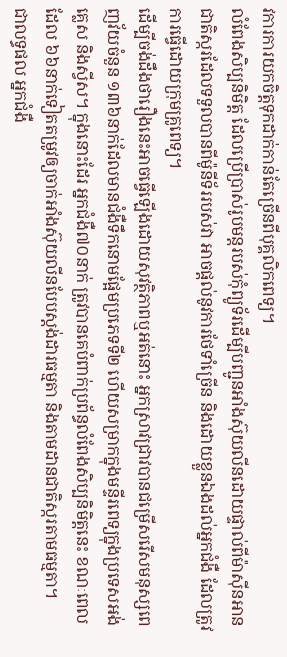វការការយកចិត្តទុកដាក់កាន់តែច្រើនពីបុគ្គលិកពេទ្យ។
លំពែងសិប្បនិមិត្ត ដែលប្រើប្រាស់រូបមន្តរបស់កុំព្យូទ័រដើម្បីបញ្ជូនអាំងស៊ុយលីនដោយផ្ទាល់ពីម៉ាស៊ីនអានជាតិស្ករដែលទទួលបានពីម៉ូនីទ័ររបស់វា អាចផ្តល់នូវការថែទាំច្រើន និងដោយខ្លួនឯងដល់អ្នកជំងឺ ដែលត្រូវការធ្វើដោយក្រុមគ្រូពេទ្យ។
ដើម្បីចង់ដឹងថារឿងនេះអាចធ្វើឡើងដោយសុវត្ថិភាពឬអត់នោះ អ្នកស្រាវជ្រាវបានជម្រើសរើសមនុស្សពេញវ័យចំនួន ១៣៦នាក់ដែលមានជំងឺទឹកនោមផ្អែមប្រភេទទី២ ហើយសម្រាកក្នុងមន្ទីរពេទ្យក្នុងប្រទេសអង់គ្លេស និងស្វីស។ ក្នុងនោះដែរ អ្នកជំងឺ៧០នាក់ ត្រូវបានគេបំពាក់ប្រព័ន្ធលំពែងសិប្បនិមិត្តនេះ ខណៈពេលដែល ៦៦នាក់ទៀតតម្រូវឲ្យចាក់អាំងស៊ុយលីនបែបស្តង់ដារធម្មតា និងតាមដានជាតិស្ករតាមធម្មតា។
ជាលទ្ធផល អ្នកជំងឺ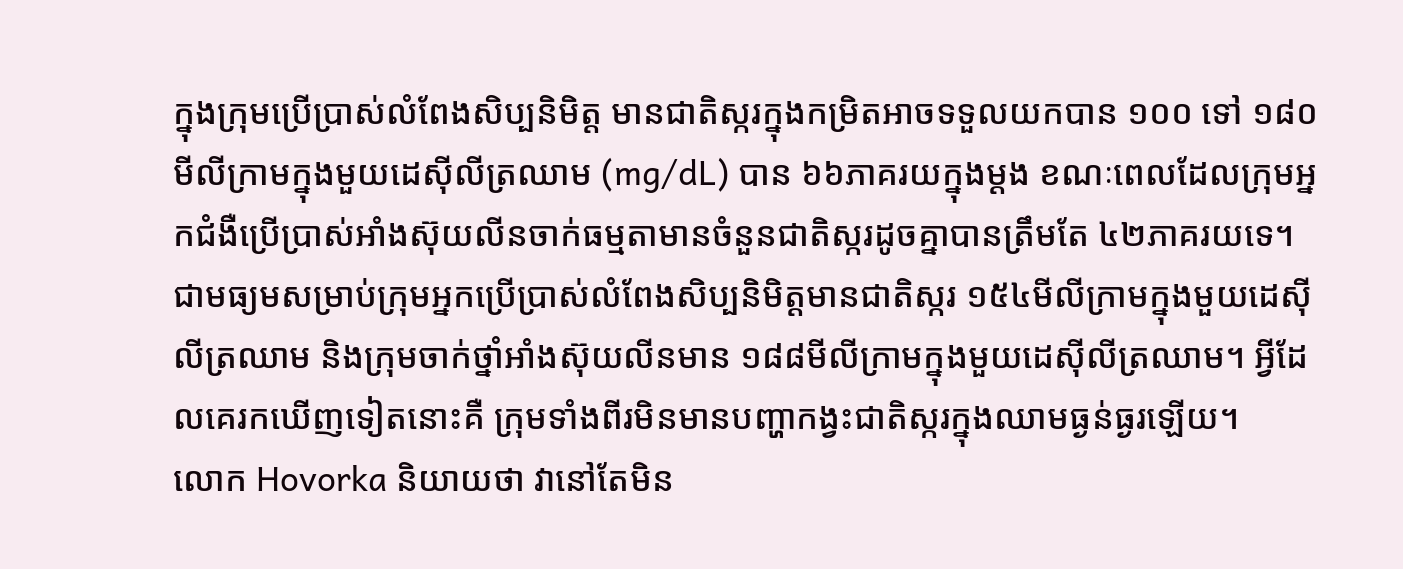ក្នុងក្រុមប្រើប្រាស់លំពែងសិប្បនិមិត្ត មានជាតិស្ករក្នុងកម្រិតអាចទទួលយកបាន ១០០ ទៅ ១៨០ មីលីក្រាមក្នុងមួយដេស៊ីលីត្រឈាម (mg/dL) បាន ៦៦ភាគរយក្នុងម្តង ខណៈពេលដែលក្រុមអ្នកជំងឺប្រើប្រាស់អាំងស៊ុយលីនចាក់ធម្មតាមានចំនួនជាតិស្ករដូចគ្នាបានត្រឹមតែ ៤២ភាគរយទេ។ ជាមធ្យមសម្រាប់ក្រុមអ្នកប្រើប្រាស់លំពែងសិប្បនិមិត្តមានជាតិស្ករ ១៥៤មីលីក្រាមក្នុងមួយដេស៊ីលីត្រឈាម និងក្រុមចាក់ថ្នាំអាំងស៊ុយលីនមាន ១៨៨មីលីក្រាមក្នុងមួយដេស៊ីលីត្រឈាម។ អ្វីដែលគេរកឃើញទៀតនោះគឺ ក្រុមទាំងពីរមិនមានបញ្ហាកង្វះជាតិស្ករក្នុងឈាមធ្ងន់ធ្ងរឡើយ។
លោក Hovorka និយាយថា វានៅតែមិន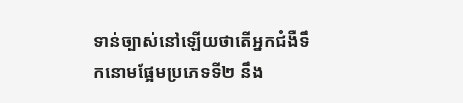ទាន់ច្បាស់នៅឡើយថាតើអ្នកជំងឺទឹកនោមផ្អែមប្រភេទទី២ នឹង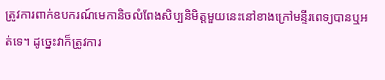ត្រូវការពាក់ឧបករណ៍មេកានិចលំពែងសិប្បនិមិត្តមួយនេះនៅខាងក្រៅមន្ទីរពេទ្យបានឬអត់ទេ។ ដូច្នេះវាក៏ត្រូវការ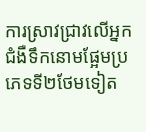ការស្រាវជ្រាវលើអ្នកជំងឺទឹកនោមផ្អែមប្រភេទទី២ថែមទៀត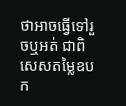ថាអាចធ្វើទៅរួចឬអត់ ជាពិសេសតម្លៃឧបក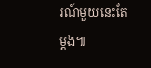រណ៍មួយនេះតែម្តង៕